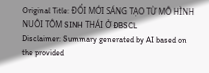Original Title: ĐỔI MỚI SÁNG TẠO TỪ MÔ HÌNH NUÔI TÔM SINH THÁI Ở ĐBSCL
Disclaimer: Summary generated by AI based on the provided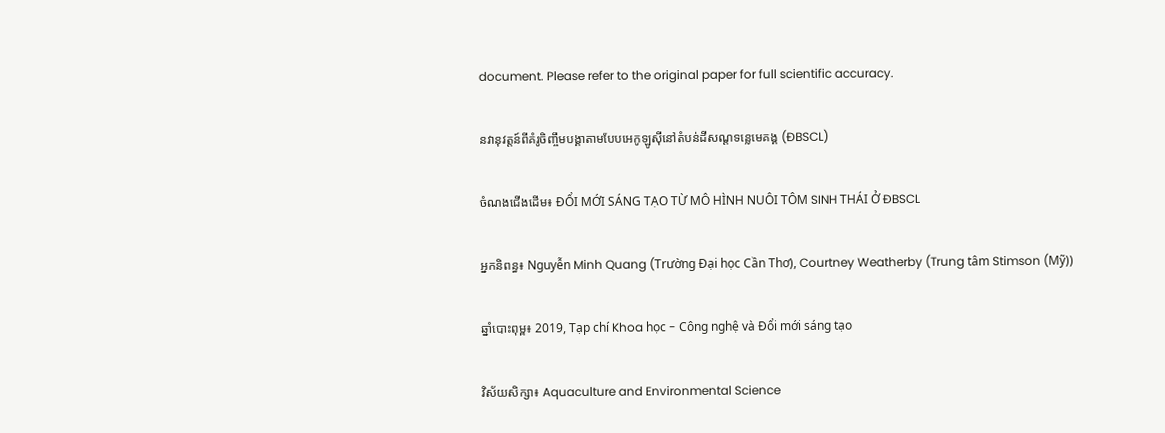document. Please refer to the original paper for full scientific accuracy.

នវានុវត្តន៍ពីគំរូចិញ្ចឹមបង្គាតាមបែបអេកូឡូស៊ីនៅតំបន់ដីសណ្ដទន្លេមេគង្គ (ĐBSCL)

ចំណងជើងដើម៖ ĐỔI MỚI SÁNG TẠO TỪ MÔ HÌNH NUÔI TÔM SINH THÁI Ở ĐBSCL

អ្នកនិពន្ធ៖ Nguyễn Minh Quang (Trường Đại học Cần Thơ), Courtney Weatherby (Trung tâm Stimson (Mỹ))

ឆ្នាំបោះពុម្ព៖ 2019, Tạp chí Khoa học - Công nghệ và Đổi mới sáng tạo

វិស័យសិក្សា៖ Aquaculture and Environmental Science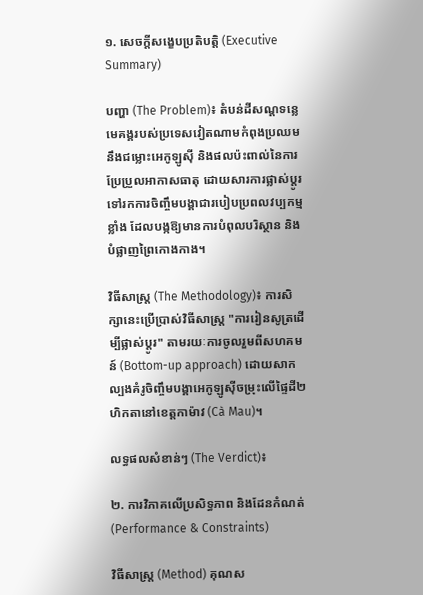១. សេចក្តីសង្ខេបប្រតិបត្តិ (Executive Summary)

បញ្ហា (The Problem)៖ តំបន់ដីសណ្ដទន្លេមេគង្គរបស់ប្រទេសវៀតណាមកំពុងប្រឈមនឹងជម្លោះអេកូឡូស៊ី និងផលប៉ះពាល់នៃការប្រែប្រួលអាកាសធាតុ ដោយសារការផ្លាស់ប្តូរទៅរកការចិញ្ចឹមបង្គាជារបៀបប្រពលវប្បកម្មខ្លាំង ដែលបង្កឱ្យមានការបំពុលបរិស្ថាន និងបំផ្លាញព្រៃកោងកាង។

វិធីសាស្ត្រ (The Methodology)៖ ការសិក្សានេះប្រើប្រាស់វិធីសាស្ត្រ "ការរៀនសូត្រដើម្បីផ្លាស់ប្តូរ" តាមរយៈការចូលរួមពីសហគមន៍ (Bottom-up approach) ដោយសាកល្បងគំរូចិញ្ចឹមបង្គាអេកូឡូស៊ីចម្រុះលើផ្ទៃដី២ហិកតានៅខេត្តកាម៉ាវ (Cà Mau)។

លទ្ធផលសំខាន់ៗ (The Verdict)៖

២. ការវិភាគលើប្រសិទ្ធភាព និងដែនកំណត់ (Performance & Constraints)

វិធីសាស្ត្រ (Method) គុណស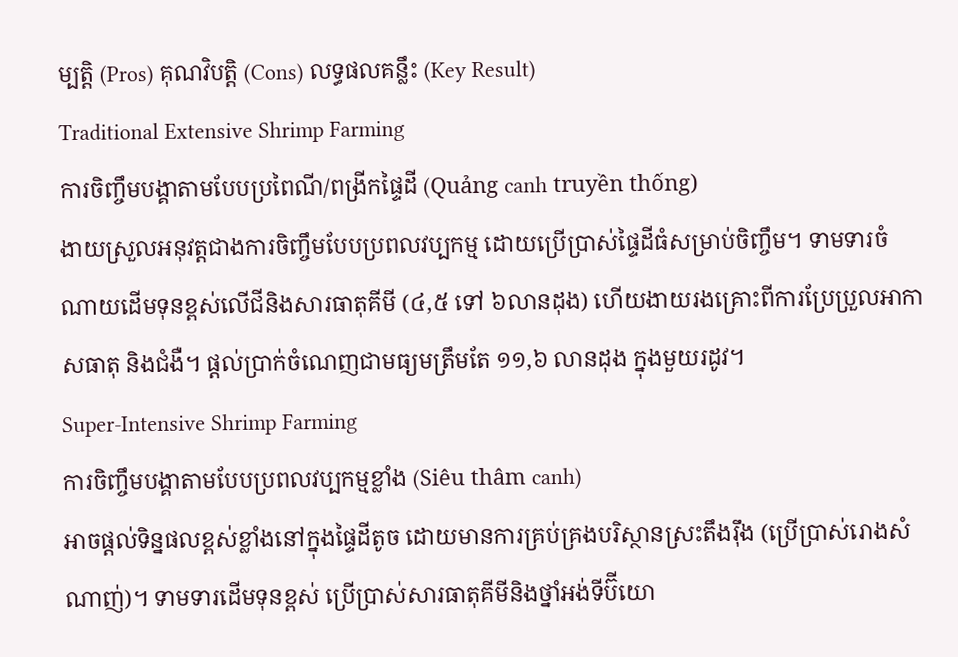ម្បត្តិ (Pros) គុណវិបត្តិ (Cons) លទ្ធផលគន្លឹះ (Key Result)
Traditional Extensive Shrimp Farming
ការចិញ្ចឹមបង្គាតាមបែបប្រពៃណី/ពង្រីកផ្ទៃដី (Quảng canh truyền thống)
ងាយស្រួលអនុវត្តជាងការចិញ្ចឹមបែបប្រពលវប្បកម្ម ដោយប្រើប្រាស់ផ្ទៃដីធំសម្រាប់ចិញ្ចឹម។ ទាមទារចំណាយដើមទុនខ្ពស់លើជីនិងសារធាតុគីមី (៤,៥ ទៅ ៦លានដុង) ហើយងាយរងគ្រោះពីការប្រែប្រួលអាកាសធាតុ និងជំងឺ។ ផ្តល់ប្រាក់ចំណេញជាមធ្យមត្រឹមតែ ១១,៦ លានដុង ក្នុងមួយរដូវ។
Super-Intensive Shrimp Farming
ការចិញ្ចឹមបង្គាតាមបែបប្រពលវប្បកម្មខ្លាំង (Siêu thâm canh)
អាចផ្តល់ទិន្នផលខ្ពស់ខ្លាំងនៅក្នុងផ្ទៃដីតូច ដោយមានការគ្រប់គ្រងបរិស្ថានស្រះតឹងរ៉ឹង (ប្រើប្រាស់រោងសំណាញ់)។ ទាមទារដើមទុនខ្ពស់ ប្រើប្រាស់សារធាតុគីមីនិងថ្នាំអង់ទីប៊ីយោ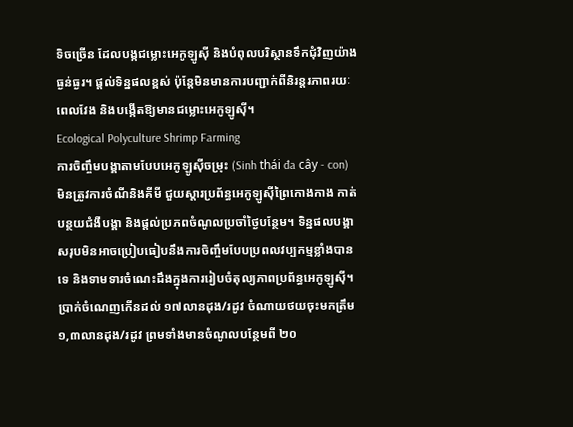ទិចច្រើន ដែលបង្កជម្លោះអេកូឡូស៊ី និងបំពុលបរិស្ថានទឹកជុំវិញយ៉ាងធ្ងន់ធ្ងរ។ ផ្តល់ទិន្នផលខ្ពស់ ប៉ុន្តែមិនមានការបញ្ជាក់ពីនិរន្តរភាពរយៈពេលវែង និងបង្កើតឱ្យមានជម្លោះអេកូឡូស៊ី។
Ecological Polyculture Shrimp Farming
ការចិញ្ចឹមបង្គាតាមបែបអេកូឡូស៊ីចម្រុះ (Sinh thái đa cây - con)
មិនត្រូវការចំណីនិងគីមី ជួយស្តារប្រព័ន្ធអេកូឡូស៊ីព្រៃកោងកាង កាត់បន្ថយជំងឺបង្គា និងផ្តល់ប្រភពចំណូលប្រចាំថ្ងៃបន្ថែម។ ទិន្នផលបង្គាសរុបមិនអាចប្រៀបធៀបនឹងការចិញ្ចឹមបែបប្រពលវប្បកម្មខ្លាំងបានទេ និងទាមទារចំណេះដឹងក្នុងការរៀបចំតុល្យភាពប្រព័ន្ធអេកូឡូស៊ី។ ប្រាក់ចំណេញកើនដល់ ១៧លានដុង/រដូវ ចំណាយថយចុះមកត្រឹម ១,៣លានដុង/រដូវ ព្រមទាំងមានចំណូលបន្ថែមពី ២០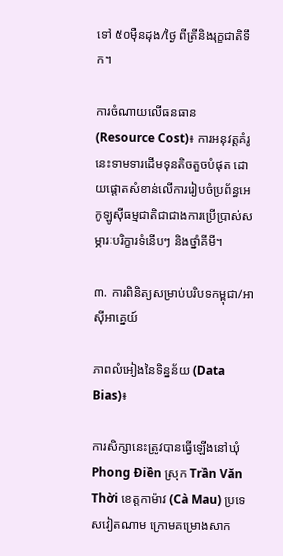ទៅ ៥០ម៉ឺនដុង/ថ្ងៃ ពីត្រីនិងរុក្ខជាតិទឹក។

ការចំណាយលើធនធាន (Resource Cost)៖ ការអនុវត្តគំរូនេះទាមទារដើមទុនតិចតួចបំផុត ដោយផ្តោតសំខាន់លើការរៀបចំប្រព័ន្ធអេកូឡូស៊ីធម្មជាតិជាជាងការប្រើប្រាស់សម្ភារៈបរិក្ខារទំនើបៗ និងថ្នាំគីមី។

៣. ការពិនិត្យសម្រាប់បរិបទកម្ពុជា/អាស៊ីអាគ្នេយ៍

ភាពលំអៀងនៃទិន្នន័យ (Data Bias)៖

ការសិក្សានេះត្រូវបានធ្វើឡើងនៅឃុំ Phong Điền ស្រុក Trần Văn Thời ខេត្តកាម៉ាវ (Cà Mau) ប្រទេសវៀតណាម ក្រោមគម្រោងសាក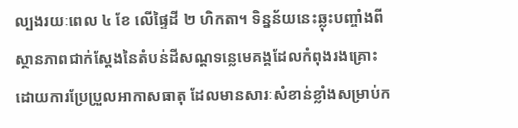ល្បងរយៈពេល ៤ ខែ លើផ្ទៃដី ២ ហិកតា។ ទិន្នន័យនេះឆ្លុះបញ្ចាំងពីស្ថានភាពជាក់ស្តែងនៃតំបន់ដីសណ្ដទន្លេមេគង្គដែលកំពុងរងគ្រោះដោយការប្រែប្រួលអាកាសធាតុ ដែលមានសារៈសំខាន់ខ្លាំងសម្រាប់ក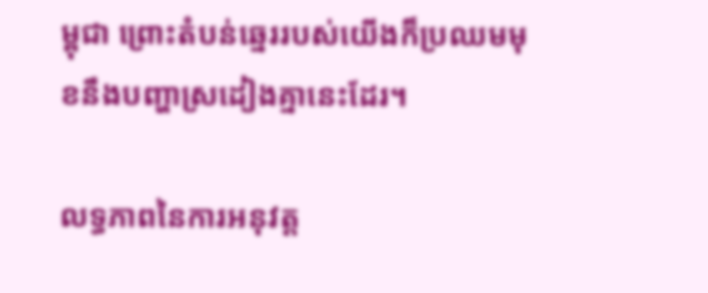ម្ពុជា ព្រោះតំបន់ឆ្នេររបស់យើងក៏ប្រឈមមុខនឹងបញ្ហាស្រដៀងគ្នានេះដែរ។

លទ្ធភាពនៃការអនុវត្ត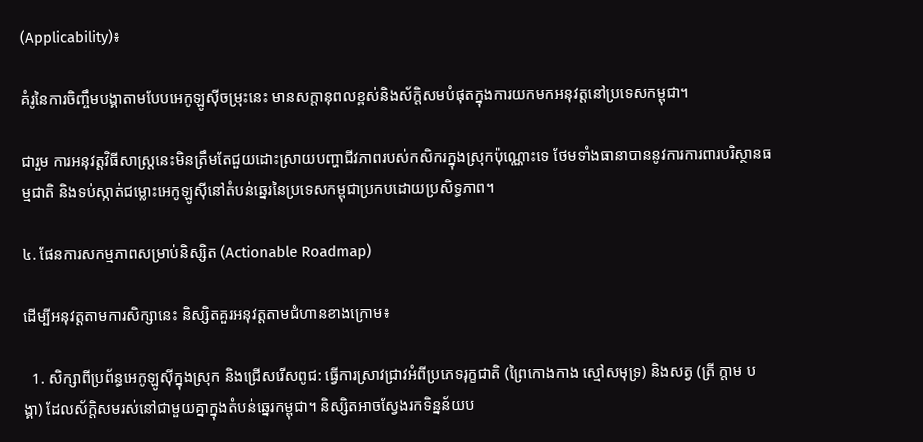(Applicability)៖

គំរូនៃការចិញ្ចឹមបង្គាតាមបែបអេកូឡូស៊ីចម្រុះនេះ មានសក្តានុពលខ្ពស់និងស័ក្តិសមបំផុតក្នុងការយកមកអនុវត្តនៅប្រទេសកម្ពុជា។

ជារួម ការអនុវត្តវិធីសាស្ត្រនេះមិនត្រឹមតែជួយដោះស្រាយបញ្ហាជីវភាពរបស់កសិករក្នុងស្រុកប៉ុណ្ណោះទេ ថែមទាំងធានាបាននូវការការពារបរិស្ថានធម្មជាតិ និងទប់ស្កាត់ជម្លោះអេកូឡូស៊ីនៅតំបន់ឆ្នេរនៃប្រទេសកម្ពុជាប្រកបដោយប្រសិទ្ធភាព។

៤. ផែនការសកម្មភាពសម្រាប់និស្សិត (Actionable Roadmap)

ដើម្បីអនុវត្តតាមការសិក្សានេះ និស្សិតគួរអនុវត្តតាមជំហានខាងក្រោម៖

  1. សិក្សាពីប្រព័ន្ធអេកូឡូស៊ីក្នុងស្រុក និងជ្រើសរើសពូជ: ធ្វើការស្រាវជ្រាវអំពីប្រភេទរុក្ខជាតិ (ព្រៃកោងកាង ស្មៅសមុទ្រ) និងសត្វ (ត្រី ក្តាម បង្គា) ដែលស័ក្តិសមរស់នៅជាមួយគ្នាក្នុងតំបន់ឆ្នេរកម្ពុជា។ និស្សិតអាចស្វែងរកទិន្នន័យប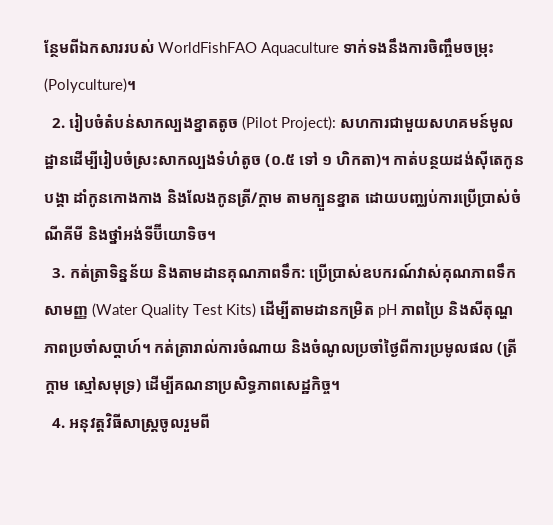ន្ថែមពីឯកសាររបស់ WorldFishFAO Aquaculture ទាក់ទងនឹងការចិញ្ចឹមចម្រុះ (Polyculture)។
  2. រៀបចំតំបន់សាកល្បងខ្នាតតូច (Pilot Project): សហការជាមួយសហគមន៍មូលដ្ឋានដើម្បីរៀបចំស្រះសាកល្បងទំហំតូច (០.៥ ទៅ ១ ហិកតា)។ កាត់បន្ថយដង់ស៊ីតេកូនបង្គា ដាំកូនកោងកាង និងលែងកូនត្រី/ក្តាម តាមក្បួនខ្នាត ដោយបញ្ឈប់ការប្រើប្រាស់ចំណីគីមី និងថ្នាំអង់ទីប៊ីយោទិច។
  3. កត់ត្រាទិន្នន័យ និងតាមដានគុណភាពទឹក: ប្រើប្រាស់ឧបករណ៍វាស់គុណភាពទឹកសាមញ្ញ (Water Quality Test Kits) ដើម្បីតាមដានកម្រិត pH ភាពប្រៃ និងសីតុណ្ហភាពប្រចាំសប្តាហ៍។ កត់ត្រារាល់ការចំណាយ និងចំណូលប្រចាំថ្ងៃពីការប្រមូលផល (ត្រី ក្តាម ស្មៅសមុទ្រ) ដើម្បីគណនាប្រសិទ្ធភាពសេដ្ឋកិច្ច។
  4. អនុវត្តវិធីសាស្ត្រចូលរួមពី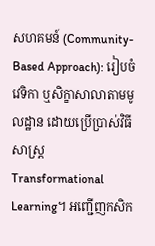សហគមន៍ (Community-Based Approach): រៀបចំវេទិកា ឬសិក្ខាសាលាតាមមូលដ្ឋាន ដោយប្រើប្រាស់វិធីសាស្ត្រ Transformational Learning។ អញ្ជើញកសិក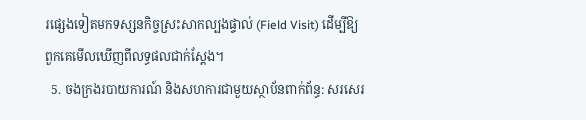រផ្សេងទៀតមកទស្សនកិច្ចស្រះសាកល្បងផ្ទាល់ (Field Visit) ដើម្បីឱ្យពួកគេមើលឃើញពីលទ្ធផលជាក់ស្តែង។
  5. ចងក្រងរបាយការណ៍ និងសហការជាមួយស្ថាប័នពាក់ព័ន្ធ: សរសេរ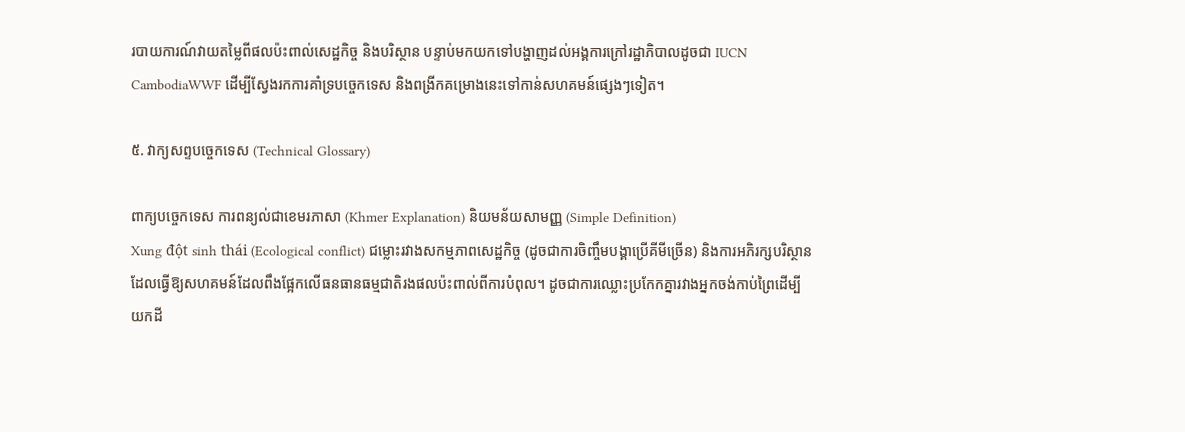របាយការណ៍វាយតម្លៃពីផលប៉ះពាល់សេដ្ឋកិច្ច និងបរិស្ថាន បន្ទាប់មកយកទៅបង្ហាញដល់អង្គការក្រៅរដ្ឋាភិបាលដូចជា IUCN CambodiaWWF ដើម្បីស្វែងរកការគាំទ្របច្ចេកទេស និងពង្រីកគម្រោងនេះទៅកាន់សហគមន៍ផ្សេងៗទៀត។

៥. វាក្យសព្ទបច្ចេកទេស (Technical Glossary)

ពាក្យបច្ចេកទេស ការពន្យល់ជាខេមរភាសា (Khmer Explanation) និយមន័យសាមញ្ញ (Simple Definition)
Xung đột sinh thái (Ecological conflict) ជម្លោះរវាងសកម្មភាពសេដ្ឋកិច្ច (ដូចជាការចិញ្ចឹមបង្គាប្រើគីមីច្រើន) និងការអភិរក្សបរិស្ថាន ដែលធ្វើឱ្យសហគមន៍ដែលពឹងផ្អែកលើធនធានធម្មជាតិរងផលប៉ះពាល់ពីការបំពុល។ ដូចជាការឈ្លោះប្រកែកគ្នារវាងអ្នកចង់កាប់ព្រៃដើម្បីយកដី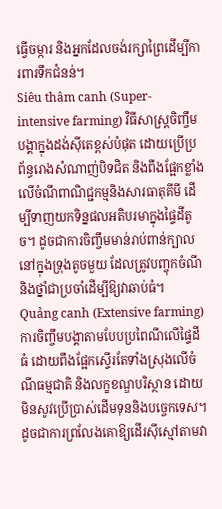ធ្វើចម្ការ និងអ្នកដែលចង់រក្សាព្រៃដើម្បីការពារទឹកជំនន់។
Siêu thâm canh (Super-intensive farming) វិធីសាស្ត្រចិញ្ចឹមបង្គាក្នុងដង់ស៊ីតេខ្ពស់បំផុត ដោយប្រើប្រព័ន្ធរោងសំណាញ់បិទជិត និងពឹងផ្អែកខ្លាំងលើចំណីពាណិជ្ជកម្មនិងសារធាតុគីមី ដើម្បីទាញយកទិន្នផលអតិបរមាក្នុងផ្ទៃដីតូច។ ដូចជាការចិញ្ចឹមមាន់រាប់ពាន់ក្បាលនៅក្នុងទ្រុងតូចមួយ ដែលត្រូវបញ្ចុកចំណីនិងថ្នាំជាប្រចាំដើម្បីឱ្យវាឆាប់ធំ។
Quảng canh (Extensive farming) ការចិញ្ចឹមបង្គាតាមបែបប្រពៃណីលើផ្ទៃដីធំ ដោយពឹងផ្អែកស្ទើរតែទាំងស្រុងលើចំណីធម្មជាតិ និងលក្ខខណ្ឌបរិស្ថាន ដោយមិនសូវប្រើប្រាស់ដើមទុននិងបច្ចេកទេស។ ដូចជាការព្រលែងគោឱ្យដើរស៊ីស្មៅតាមវា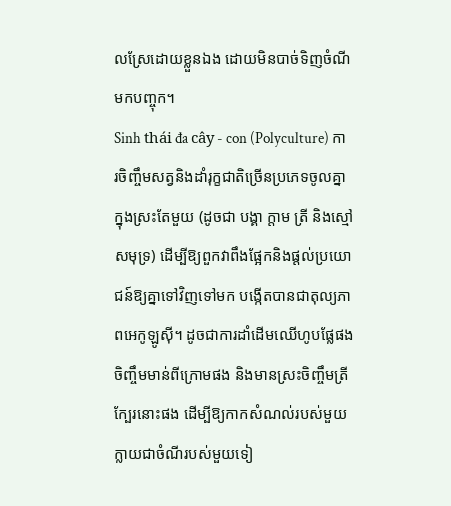លស្រែដោយខ្លួនឯង ដោយមិនបាច់ទិញចំណីមកបញ្ចុក។
Sinh thái đa cây - con (Polyculture) ការចិញ្ចឹមសត្វនិងដាំរុក្ខជាតិច្រើនប្រភេទចូលគ្នាក្នុងស្រះតែមួយ (ដូចជា បង្គា ក្តាម ត្រី និងស្មៅសមុទ្រ) ដើម្បីឱ្យពួកវាពឹងផ្អែកនិងផ្តល់ប្រយោជន៍ឱ្យគ្នាទៅវិញទៅមក បង្កើតបានជាតុល្យភាពអេកូឡូស៊ី។ ដូចជាការដាំដើមឈើហូបផ្លែផង ចិញ្ចឹមមាន់ពីក្រោមផង និងមានស្រះចិញ្ចឹមត្រីក្បែរនោះផង ដើម្បីឱ្យកាកសំណល់របស់មួយក្លាយជាចំណីរបស់មួយទៀ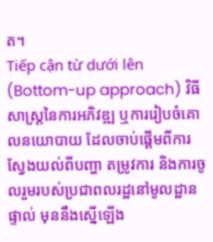ត។
Tiếp cận từ dưới lên (Bottom-up approach) វិធីសាស្ត្រនៃការអភិវឌ្ឍ ឬការរៀបចំគោលនយោបាយ ដែលចាប់ផ្តើមពីការស្វែងយល់ពីបញ្ហា តម្រូវការ និងការចូលរួមរបស់ប្រជាពលរដ្ឋនៅមូលដ្ឋានផ្ទាល់ មុននឹងស្នើឡើង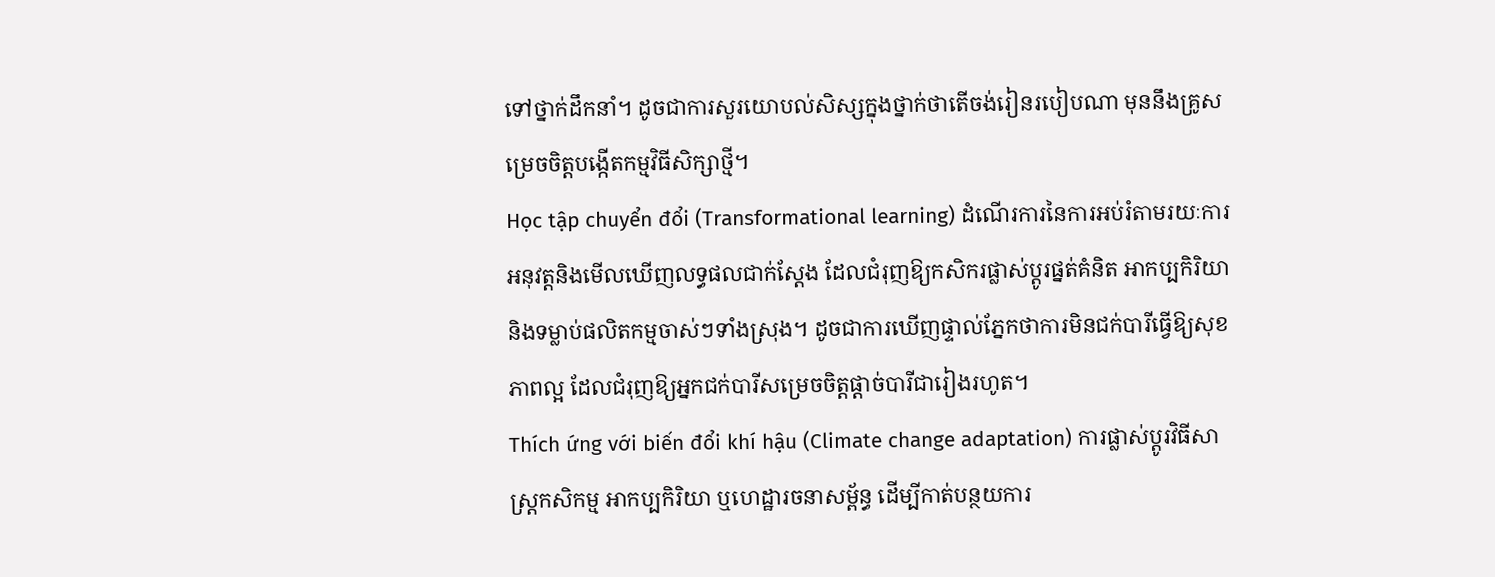ទៅថ្នាក់ដឹកនាំ។ ដូចជាការសួរយោបល់សិស្សក្នុងថ្នាក់ថាតើចង់រៀនរបៀបណា មុននឹងគ្រូសម្រេចចិត្តបង្កើតកម្មវិធីសិក្សាថ្មី។
Học tập chuyển đổi (Transformational learning) ដំណើរការនៃការអប់រំតាមរយៈការអនុវត្តនិងមើលឃើញលទ្ធផលជាក់ស្តែង ដែលជំរុញឱ្យកសិករផ្លាស់ប្តូរផ្នត់គំនិត អាកប្បកិរិយា និងទម្លាប់ផលិតកម្មចាស់ៗទាំងស្រុង។ ដូចជាការឃើញផ្ទាល់ភ្នែកថាការមិនជក់បារីធ្វើឱ្យសុខភាពល្អ ដែលជំរុញឱ្យអ្នកជក់បារីសម្រេចចិត្តផ្តាច់បារីជារៀងរហូត។
Thích ứng với biến đổi khí hậu (Climate change adaptation) ការផ្លាស់ប្តូរវិធីសាស្ត្រកសិកម្ម អាកប្បកិរិយា ឬហេដ្ឋារចនាសម្ព័ន្ធ ដើម្បីកាត់បន្ថយការ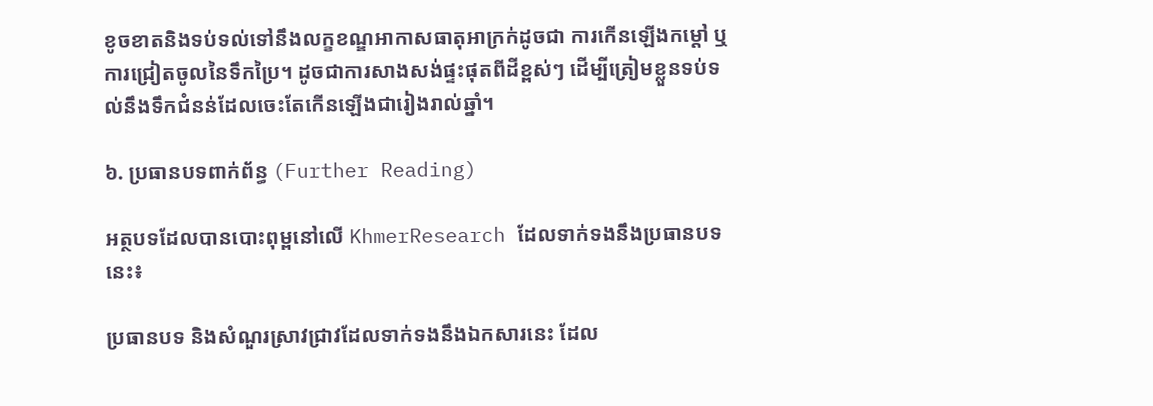ខូចខាតនិងទប់ទល់ទៅនឹងលក្ខខណ្ឌអាកាសធាតុអាក្រក់ដូចជា ការកើនឡើងកម្តៅ ឬការជ្រៀតចូលនៃទឹកប្រៃ។ ដូចជាការសាងសង់ផ្ទះផុតពីដីខ្ពស់ៗ ដើម្បីត្រៀមខ្លួនទប់ទល់នឹងទឹកជំនន់ដែលចេះតែកើនឡើងជារៀងរាល់ឆ្នាំ។

៦. ប្រធានបទពាក់ព័ន្ធ (Further Reading)

អត្ថបទដែលបានបោះពុម្ពនៅលើ KhmerResearch ដែលទាក់ទងនឹងប្រធានបទនេះ៖

ប្រធានបទ និងសំណួរស្រាវជ្រាវដែលទាក់ទងនឹងឯកសារនេះ ដែល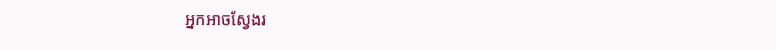អ្នកអាចស្វែងរ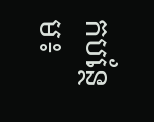កបន្ថែម៖